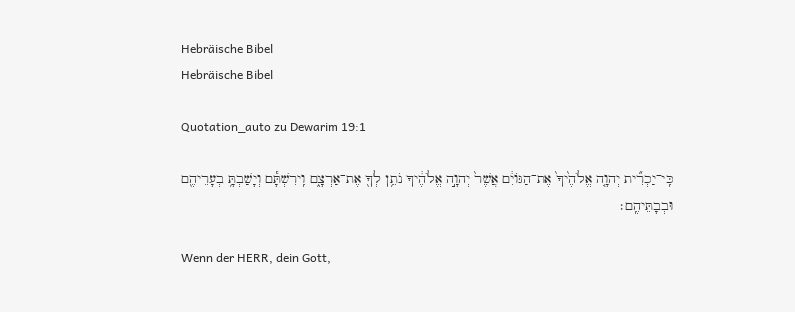Hebräische Bibel
Hebräische Bibel

Quotation_auto zu Dewarim 19:1

כִּֽי־יַכְרִ֞ית יְהוָ֤ה אֱלֹהֶ֙יךָ֙ אֶת־הַגּוֹיִ֔ם אֲשֶׁר֙ יְהוָ֣ה אֱלֹהֶ֔יךָ נֹתֵ֥ן לְךָ֖ אֶת־אַרְצָ֑ם וִֽירִשְׁתָּ֕ם וְיָשַׁבְתָּ֥ בְעָרֵיהֶ֖ם וּבְבָתֵּיהֶֽם׃

Wenn der HERR, dein Gott,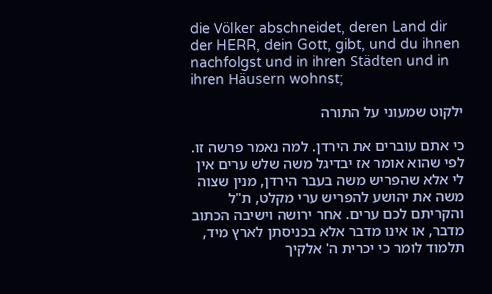die Völker abschneidet, deren Land dir der HERR, dein Gott, gibt, und du ihnen nachfolgst und in ihren Städten und in ihren Häusern wohnst;

ילקוט שמעוני על התורה

כי אתם עוברים את הירדן. למה נאמר פרשה זו. לפי שהוא אומר אז יבדיגל משה שלש ערים אין לי אלא שהפריש משה בעבר הירדן, מנין שצוה משה את יהושע להפריש ערי מקלט, ת"ל והקריתם לכם ערים. אחר ירושה וישיבה הכתוב מדבר, או אינו מדבר אלא בכניסתן לארץ מיד, תלמוד לומר כי יכרית ה' אלקיך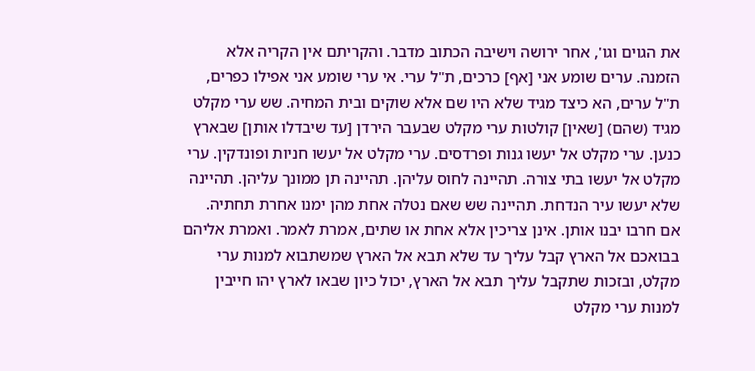את הגוים וגו', אחר ירושה וישיבה הכתוב מדבר. והקריתם אין הקריה אלא הזמנה. ערים שומע אני [אף] כרכים, ת"ל ערי. אי ערי שומע אני אפילו כפרים, ת"ל ערים, הא כיצד מגיד שלא היו שם אלא שוקים ובית המחיה. שש ערי מקלט מגיד (שהם) [שאין] קולטות ערי מקלט שבעבר הירדן [עד שיבדלו אותן] שבארץ כנען. ערי מקלט אל יעשו גנות ופרדסים. ערי מקלט אל יעשו חניות ופונדקין. ערי מקלט אל יעשו בתי צורה. תהיינה לחוס עליהן. תהיינה תן ממונך עליהן. תהיינה שלא יעשו עיר הנדחת. תהיינה שש שאם נטלה אחת מהן ימנו אחרת תחתיה. אם חרבו יבנו אותן. אינן צריכין אלא אחת או שתים, אמרת לאמר. ואמרת אליהם בבואכם אל הארץ קבל עליך עד שלא תבא אל הארץ שמשתבוא למנות ערי מקלט, ובזכות שתקבל עליך תבא אל הארץ, יכול כיון שבאו לארץ יהו חייבין למנות ערי מקלט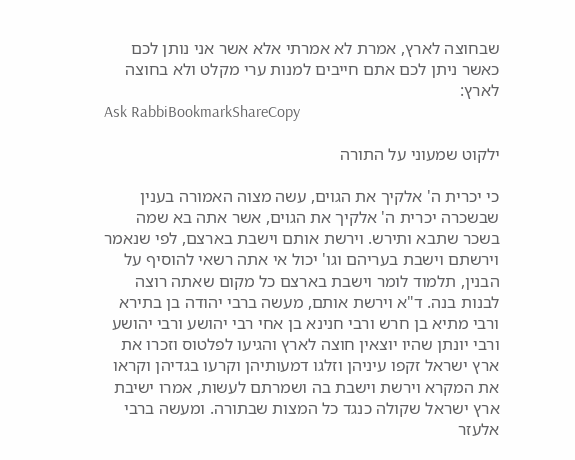שבחוצה לארץ, אמרת לא אמרתי אלא אשר אני נותן לכם כאשר ניתן לכם אתם חייבים למנות ערי מקלט ולא בחוצה לארץ:
Ask RabbiBookmarkShareCopy

ילקוט שמעוני על התורה

כי יכרית ה' אלקיך את הגוים, עשה מצוה האמורה בענין שבשכרה יכרית ה' אלקיך את הגוים, אשר אתה בא שמה בשכר שתבא ותירש. וירשת אותם וישבת בארצם, לפי שנאמר וירשתם וישבת בעריהם וגו' יכול אי אתה רשאי להוסיף על הבנין, תלמוד לומר וישבת בארצם כל מקום שאתה רוצה לבנות בנה. ד"א וירשת אותם, מעשה ברבי יהודה בן בתירא ורבי מתיא בן חרש ורבי חנינא בן אחי רבי יהושע ורבי יהושע ורבי יונתן שהיו יוצאין חוצה לארץ והגיעו לפלטוס וזכרו את ארץ ישראל זקפו עיניהן וזלגו דמעותיהן וקרעו בגדיהן וקראו את המקרא וירשת וישבת בה ושמרתם לעשות, אמרו ישיבת ארץ ישראל שקולה כנגד כל המצות שבתורה. ומעשה ברבי אלעזר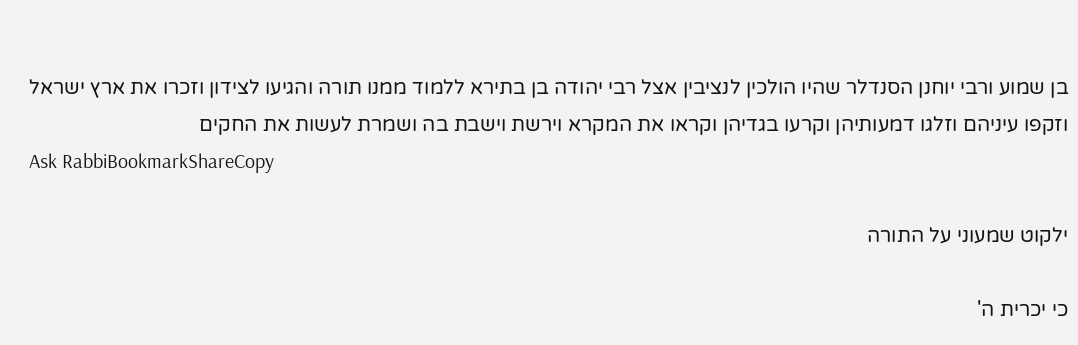בן שמוע ורבי יוחנן הסנדלר שהיו הולכין לנציבין אצל רבי יהודה בן בתירא ללמוד ממנו תורה והגיעו לצידון וזכרו את ארץ ישראל וזקפו עיניהם וזלגו דמעותיהן וקרעו בגדיהן וקראו את המקרא וירשת וישבת בה ושמרת לעשות את החקים
Ask RabbiBookmarkShareCopy

ילקוט שמעוני על התורה

כי יכרית ה'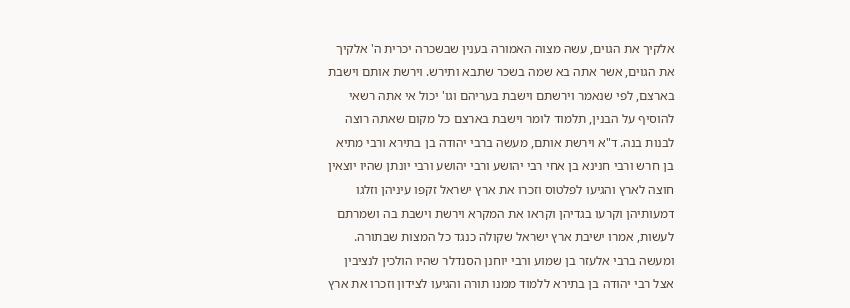אלקיך את הגוים, עשה מצוה האמורה בענין שבשכרה יכרית ה' אלקיך את הגוים, אשר אתה בא שמה בשכר שתבא ותירש. וירשת אותם וישבת בארצם, לפי שנאמר וירשתם וישבת בעריהם וגו' יכול אי אתה רשאי להוסיף על הבנין, תלמוד לומר וישבת בארצם כל מקום שאתה רוצה לבנות בנה. ד"א וירשת אותם, מעשה ברבי יהודה בן בתירא ורבי מתיא בן חרש ורבי חנינא בן אחי רבי יהושע ורבי יהושע ורבי יונתן שהיו יוצאין חוצה לארץ והגיעו לפלטוס וזכרו את ארץ ישראל זקפו עיניהן וזלגו דמעותיהן וקרעו בגדיהן וקראו את המקרא וירשת וישבת בה ושמרתם לעשות, אמרו ישיבת ארץ ישראל שקולה כנגד כל המצות שבתורה. ומעשה ברבי אלעזר בן שמוע ורבי יוחנן הסנדלר שהיו הולכין לנציבין אצל רבי יהודה בן בתירא ללמוד ממנו תורה והגיעו לצידון וזכרו את ארץ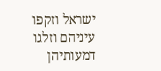ישראל וזקפו עיניהם וזלגו דמעותיהן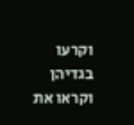וקרעו בגדיהן וקראו את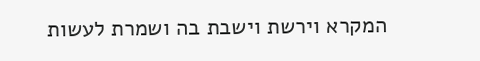המקרא וירשת וישבת בה ושמרת לעשות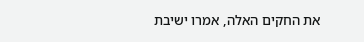את החקים האלה, אמרו ישיבת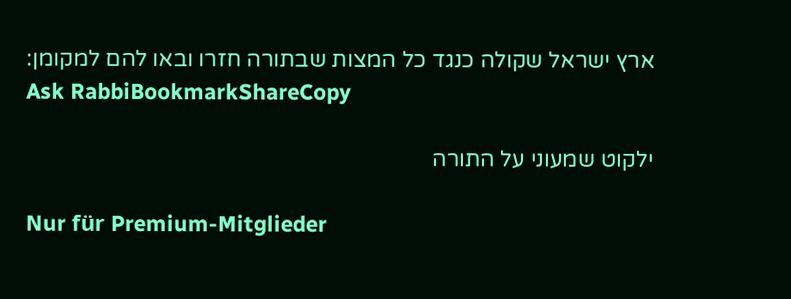ארץ ישראל שקולה כנגד כל המצות שבתורה חזרו ובאו להם למקומן:
Ask RabbiBookmarkShareCopy

ילקוט שמעוני על התורה

Nur für Premium-Mitglieder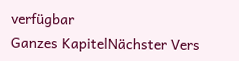verfügbar
Ganzes KapitelNächster Vers